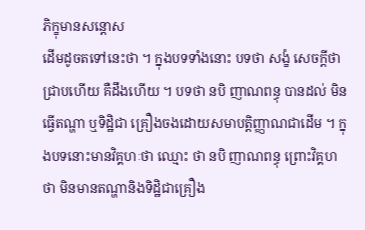ភិក្ខុមានសន្តោស
ដើមដូចតទៅនេះថា ។ ក្នុងបទទាំងនោះ បទថា សង្ខំ សេចក្តីថា ជ្រាបហើយ គឺដឹងហើយ ។ បទថា នបិ ញាណពន្ធុ បានដល់ មិនធ្វើតណ្ហា ឬទិដ្ឋិជា គ្រឿងចងដោយសមាបត្តិញ្ញាណជាដើម ។ ក្នុងបទនោះមានវិគ្គហៈថា ឈ្មោះ ថា នបិ ញាណពន្ធុ ព្រោះវិគ្គហថា មិនមានតណ្ហានិងទិដ្ឋិជាគ្រឿង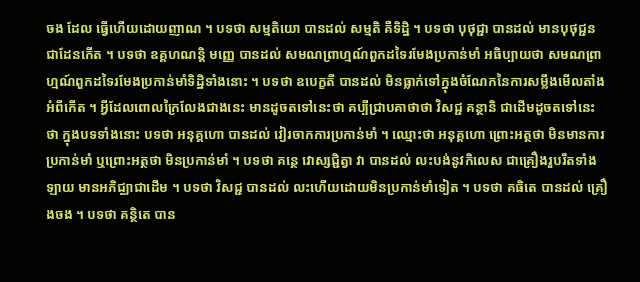ចង ដែល ធ្វើហើយដោយញាណ ។ បទថា សម្មតិយោ បានដល់ សម្មតិ គឺទិដ្ឋិ ។ បទថា បុថុជ្ជា បានដល់ មានបុថុជ្ជនជាដែនកើត ។ បទថា ឧគ្គហណន្តិ មញ្ញេ បានដល់ សមណព្រាហ្មណ៍ពួកដទៃរមែងប្រកាន់មាំ អធិប្បាយថា សមណព្រាហ្មណ៍ពួកដទៃរមែងប្រកាន់មាំទិដ្ឋិទាំងនោះ ។ បទថា ឧបេក្ខតី បានដល់ មិនធ្លាក់ទៅក្នុងចំណែកនៃការសម្លឹងមើលតាំងអំពីកើត ។ អ្វីដែលពោលក្រៃលែងជាងនេះ មានដូចតទៅនេះថា គប្បីជ្រាបគាថាថា វិសជ្ជ គន្ថានិ ជាដើមដូចតទៅនេះថា ក្នុងបទទាំងនោះ បទថា អនុគ្គហោ បានដល់ វៀរចាកការប្រកាន់មាំ ។ ឈ្មោះថា អនុគ្គហោ ព្រោះអត្ថថា មិនមានការប្រកាន់មាំ ឬព្រោះអត្ថថា មិនប្រកាន់មាំ ។ បទថា គន្ថេ វោស្សជ្ជិត្វា វា បានដល់ លះបង់នូវកិលេស ជាគ្រឿងរួបរឹតទាំងឡាយ មានអភិជ្ឈាជាដើម ។ បទថា វិសជ្ជ បានដល់ លះហើយដោយមិនប្រកាន់មាំទៀត ។ បទថា គធិតេ បានដល់ គ្រឿងចង ។ បទថា គន្ថិតេ បាន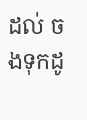ដល់ ចងទុកដូ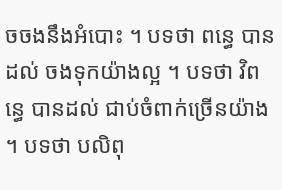ចចងនឹងអំបោះ ។ បទថា ពន្ធេ បានដល់ ចងទុកយ៉ាងល្អ ។ បទថា វិពន្ធេ បានដល់ ជាប់ចំពាក់ច្រើនយ៉ាង ។ បទថា បលិពុ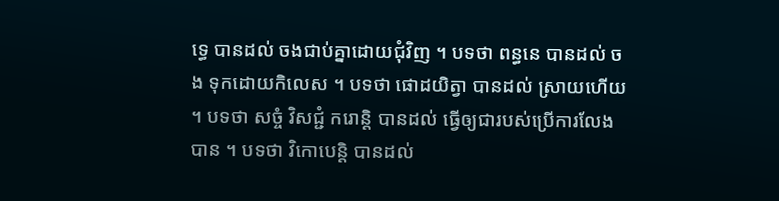ទ្ធេ បានដល់ ចងជាប់គ្នាដោយជុំវិញ ។ បទថា ពន្ធនេ បានដល់ ចង ទុកដោយកិលេស ។ បទថា ផោដយិត្វា បានដល់ ស្រាយហើយ ។ បទថា សច្ចំ វិសជ្ជំ ករោន្តិ បានដល់ ធ្វើឲ្យជារបស់ប្រើការលែងបាន ។ បទថា វិកោបេន្តិ បានដល់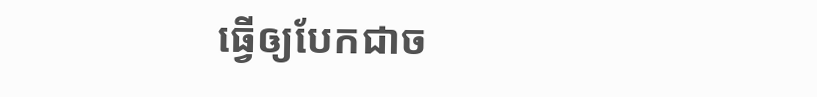ធ្វើឲ្យបែកជាច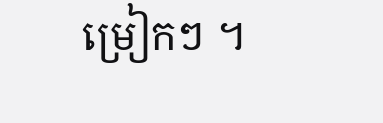ម្រៀកៗ ។